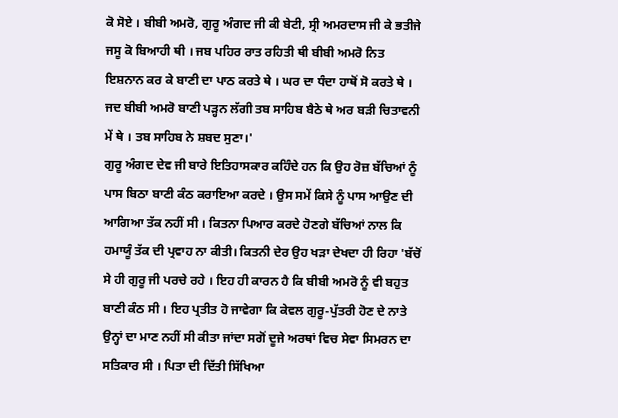ਕੋ ਸੋਏ । ਬੀਬੀ ਅਮਰੋ, ਗੁਰੂ ਅੰਗਦ ਜੀ ਕੀ ਬੇਟੀ, ਸ੍ਰੀ ਅਮਰਦਾਸ ਜੀ ਕੇ ਭਤੀਜੇ ਜਸੂ ਕੋ ਬਿਆਹੀ ਥੀ । ਜਬ ਪਹਿਰ ਰਾਤ ਰਹਿਤੀ ਥੀ ਬੀਬੀ ਅਮਰੋ ਨਿਤ ਇਸ਼ਨਾਨ ਕਰ ਕੇ ਬਾਣੀ ਦਾ ਪਾਠ ਕਰਤੇ ਥੇ । ਘਰ ਦਾ ਧੰਦਾ ਹਾਥੋਂ ਸੋ ਕਰਤੇ ਥੇ । ਜਦ ਬੀਬੀ ਅਮਰੋ ਬਾਣੀ ਪੜ੍ਹਨ ਲੱਗੀ ਤਬ ਸਾਹਿਬ ਬੈਠੇ ਥੇ ਅਰ ਬੜੀ ਚਿਤਾਵਨੀ ਮੇਂ ਥੇ । ਤਬ ਸਾਹਿਬ ਨੇ ਸ਼ਬਦ ਸੁਣਾ।'
ਗੁਰੂ ਅੰਗਦ ਦੇਵ ਜੀ ਬਾਰੇ ਇਤਿਹਾਸਕਾਰ ਕਹਿੰਦੇ ਹਨ ਕਿ ਉਹ ਰੋਜ਼ ਬੱਚਿਆਂ ਨੂੰ ਪਾਸ ਬਿਠਾ ਬਾਣੀ ਕੰਠ ਕਰਾਇਆ ਕਰਦੇ । ਉਸ ਸਮੇਂ ਕਿਸੇ ਨੂੰ ਪਾਸ ਆਉਣ ਦੀ ਆਗਿਆ ਤੱਕ ਨਹੀਂ ਸੀ । ਕਿਤਨਾ ਪਿਆਰ ਕਰਦੇ ਹੋਣਗੇ ਬੱਚਿਆਂ ਨਾਲ ਕਿ ਹਮਾਯੂੰ ਤੱਕ ਦੀ ਪ੍ਰਵਾਹ ਨਾ ਕੀਤੀ। ਕਿਤਨੀ ਦੇਰ ਉਹ ਖੜਾ ਦੇਖਦਾ ਹੀ ਰਿਹਾ 'ਬੱਚੋਂ ਸੇ ਹੀ ਗੁਰੂ ਜੀ ਪਰਚੇ ਰਹੇ । ਇਹ ਹੀ ਕਾਰਨ ਹੈ ਕਿ ਬੀਬੀ ਅਮਰੋ ਨੂੰ ਵੀ ਬਹੁਤ ਬਾਣੀ ਕੰਠ ਸੀ । ਇਹ ਪ੍ਰਤੀਤ ਹੋ ਜਾਵੇਗਾ ਕਿ ਕੇਵਲ ਗੁਰੂ-ਪੁੱਤਰੀ ਹੋਣ ਦੇ ਨਾਤੇ ਉਨ੍ਹਾਂ ਦਾ ਮਾਣ ਨਹੀਂ ਸੀ ਕੀਤਾ ਜਾਂਦਾ ਸਗੋਂ ਦੂਜੇ ਅਰਥਾਂ ਵਿਚ ਸੇਵਾ ਸਿਮਰਨ ਦਾ ਸਤਿਕਾਰ ਸੀ । ਪਿਤਾ ਦੀ ਦਿੱਤੀ ਸਿੱਖਿਆ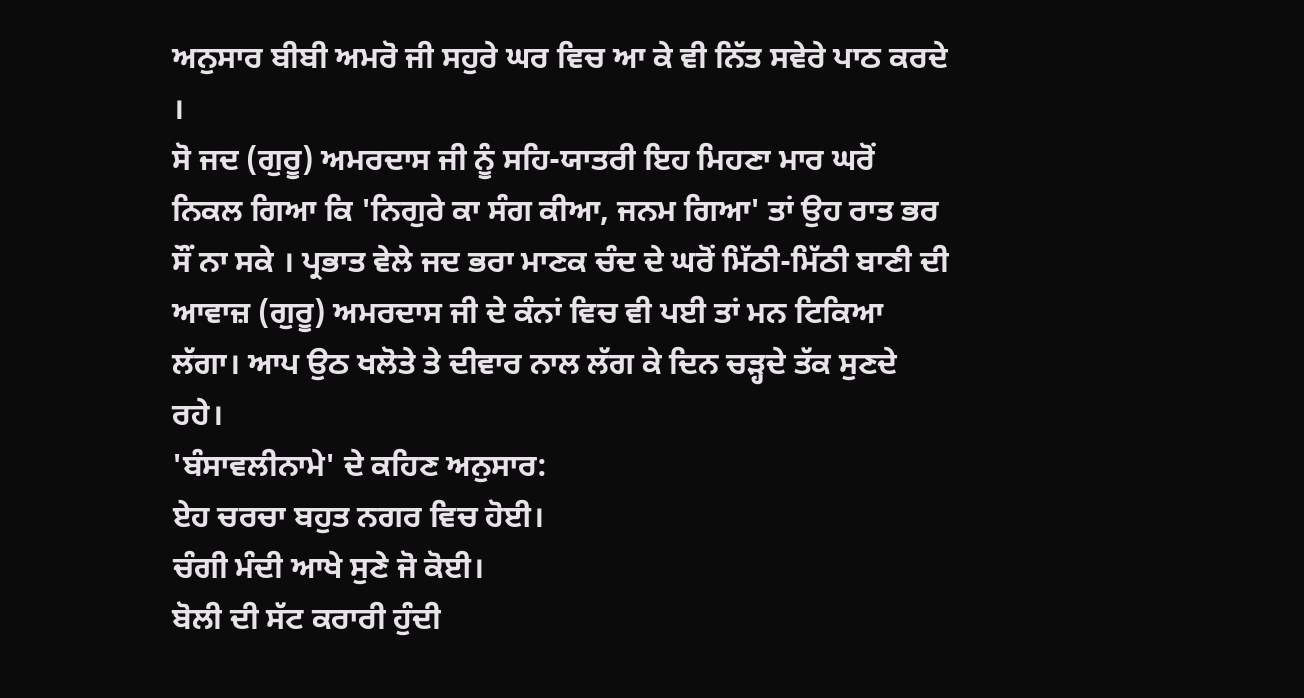ਅਨੁਸਾਰ ਬੀਬੀ ਅਮਰੋ ਜੀ ਸਹੁਰੇ ਘਰ ਵਿਚ ਆ ਕੇ ਵੀ ਨਿੱਤ ਸਵੇਰੇ ਪਾਠ ਕਰਦੇ ।
ਸੋ ਜਦ (ਗੁਰੂ) ਅਮਰਦਾਸ ਜੀ ਨੂੰ ਸਹਿ-ਯਾਤਰੀ ਇਹ ਮਿਹਣਾ ਮਾਰ ਘਰੋਂ ਨਿਕਲ ਗਿਆ ਕਿ 'ਨਿਗੁਰੇ ਕਾ ਸੰਗ ਕੀਆ, ਜਨਮ ਗਿਆ' ਤਾਂ ਉਹ ਰਾਤ ਭਰ ਸੌਂ ਨਾ ਸਕੇ । ਪ੍ਰਭਾਤ ਵੇਲੇ ਜਦ ਭਰਾ ਮਾਣਕ ਚੰਦ ਦੇ ਘਰੋਂ ਮਿੱਠੀ-ਮਿੱਠੀ ਬਾਣੀ ਦੀ ਆਵਾਜ਼ (ਗੁਰੂ) ਅਮਰਦਾਸ ਜੀ ਦੇ ਕੰਨਾਂ ਵਿਚ ਵੀ ਪਈ ਤਾਂ ਮਨ ਟਿਕਿਆ ਲੱਗਾ। ਆਪ ਉਠ ਖਲੋਤੇ ਤੇ ਦੀਵਾਰ ਨਾਲ ਲੱਗ ਕੇ ਦਿਨ ਚੜ੍ਹਦੇ ਤੱਕ ਸੁਣਦੇ ਰਹੇ।
'ਬੰਸਾਵਲੀਨਾਮੇ' ਦੇ ਕਹਿਣ ਅਨੁਸਾਰ:
ਏਹ ਚਰਚਾ ਬਹੁਤ ਨਗਰ ਵਿਚ ਹੋਈ।
ਚੰਗੀ ਮੰਦੀ ਆਖੇ ਸੁਣੇ ਜੋ ਕੋਈ।
ਬੋਲੀ ਦੀ ਸੱਟ ਕਰਾਰੀ ਹੁੰਦੀ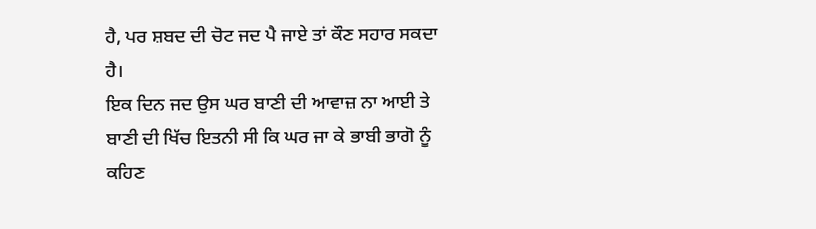ਹੈ, ਪਰ ਸ਼ਬਦ ਦੀ ਚੋਟ ਜਦ ਪੈ ਜਾਏ ਤਾਂ ਕੌਣ ਸਹਾਰ ਸਕਦਾ ਹੈ।
ਇਕ ਦਿਨ ਜਦ ਉਸ ਘਰ ਬਾਣੀ ਦੀ ਆਵਾਜ਼ ਨਾ ਆਈ ਤੇ ਬਾਣੀ ਦੀ ਖਿੱਚ ਇਤਨੀ ਸੀ ਕਿ ਘਰ ਜਾ ਕੇ ਭਾਬੀ ਭਾਗੋ ਨੂੰ ਕਹਿਣ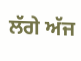ਲੱਗੇ ਅੱਜ